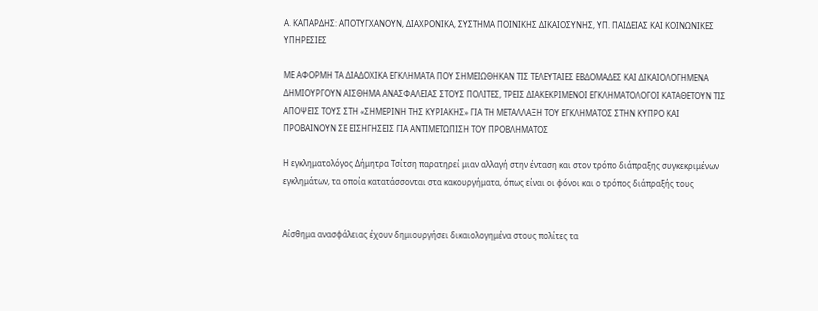Α. ΚΑΠΑΡΔΗΣ: ΑΠΟΤΥΓΧΑΝΟΥΝ, ΔΙΑΧΡΟΝΙΚΑ, ΣΥΣΤΗΜΑ ΠΟΙΝΙΚΗΣ ΔΙΚΑΙΟΣΥΝΗΣ, ΥΠ. ΠΑΙΔΕΙΑΣ ΚΑΙ ΚΟΙΝΩΝΙΚΕΣ ΥΠΗΡΕΣΙΕΣ

ΜΕ ΑΦΟΡΜΗ ΤΑ ΔΙΑΔΟΧΙΚΑ ΕΓΚΛΗΜΑΤΑ ΠΟΥ ΣΗΜΕΙΩΘΗΚΑΝ ΤΙΣ ΤΕΛΕΥΤΑΙΕΣ ΕΒΔΟΜΑΔΕΣ ΚΑΙ ΔΙΚΑΙΟΛΟΓΗΜΕΝΑ ΔΗΜΙΟΥΡΓΟΥΝ ΑΙΣΘΗΜΑ ΑΝΑΣΦΑΛΕΙΑΣ ΣΤΟΥΣ ΠΟΛΙΤΕΣ, ΤΡΕΙΣ ΔΙΑΚΕΚΡΙΜΕΝΟΙ ΕΓΚΛΗΜΑΤΟΛΟΓΟΙ ΚΑΤΑΘΕΤΟΥΝ ΤΙΣ ΑΠΟΨΕΙΣ ΤΟΥΣ ΣΤΗ «ΣΗΜΕΡΙΝΗ ΤΗΣ ΚΥΡΙΑΚΗΣ» ΓΙΑ ΤΗ ΜΕΤΑΛΛΑΞΗ ΤΟΥ ΕΓΚΛΗΜΑΤΟΣ ΣΤΗΝ ΚΥΠΡΟ ΚΑΙ ΠΡΟΒΑΙΝΟΥΝ ΣΕ ΕΙΣΗΓΗΣΕΙΣ ΓΙΑ ΑΝΤΙΜΕΤΩΠΙΣΗ ΤΟΥ ΠΡΟΒΛΗΜΑΤΟΣ

Η εγκληματολόγος Δήμητρα Τσίτση παρατηρεί μιαν αλλαγή στην ένταση και στον τρόπο διάπραξης συγκεκριμένων εγκλημάτων, τα οποία κατατάσσονται στα κακουργήματα, όπως είναι οι φόνοι και ο τρόπος διάπραξής τους


Αίσθημα ανασφάλειας έχουν δημιουργήσει δικαιολογημένα στους πολίτες τα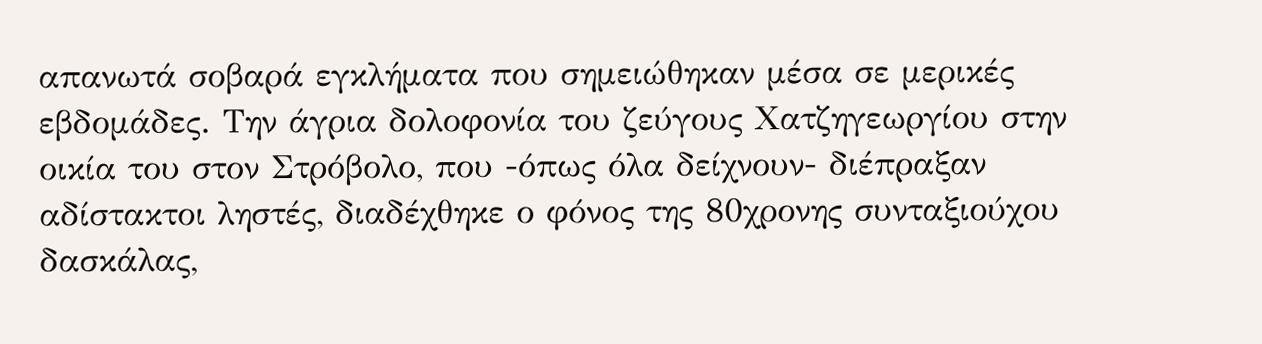απανωτά σοβαρά εγκλήματα που σημειώθηκαν μέσα σε μερικές εβδομάδες. Την άγρια δολοφονία του ζεύγους Χατζηγεωργίου στην οικία του στον Στρόβολο, που -όπως όλα δείχνουν- διέπραξαν αδίστακτοι ληστές, διαδέχθηκε ο φόνος της 80χρονης συνταξιούχου δασκάλας,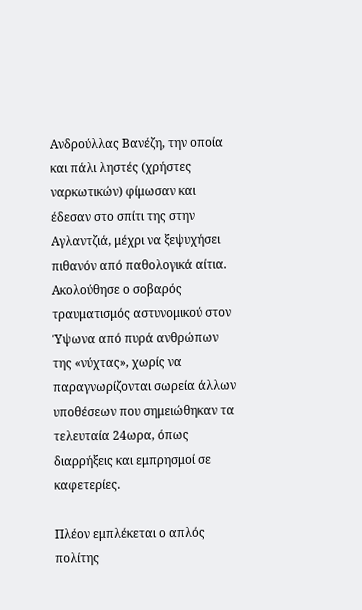Ανδρούλλας Βανέζη, την οποία και πάλι ληστές (χρήστες ναρκωτικών) φίμωσαν και έδεσαν στο σπίτι της στην Αγλαντζιά, μέχρι να ξεψυχήσει πιθανόν από παθολογικά αίτια. Ακολούθησε ο σοβαρός τραυματισμός αστυνομικού στον Ύψωνα από πυρά ανθρώπων της «νύχτας», χωρίς να παραγνωρίζονται σωρεία άλλων υποθέσεων που σημειώθηκαν τα τελευταία 24ωρα, όπως διαρρήξεις και εμπρησμοί σε καφετερίες.

Πλέον εμπλέκεται ο απλός πολίτης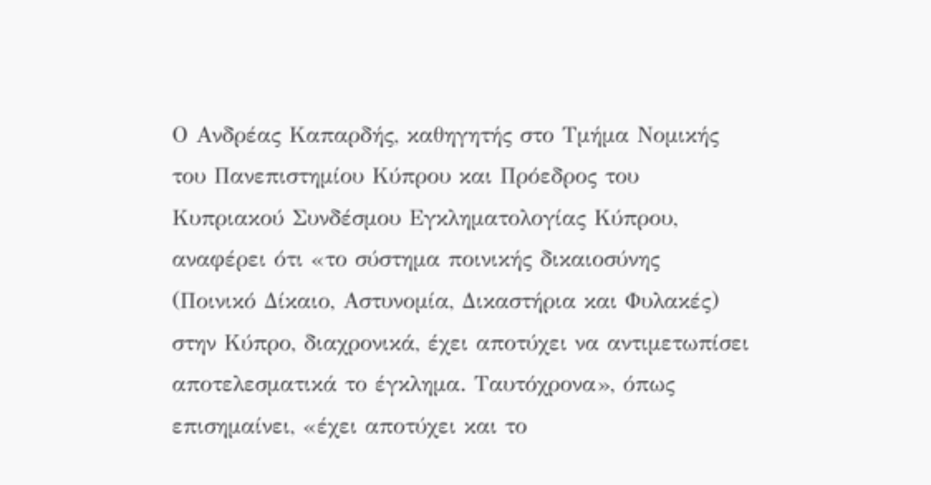Ο Ανδρέας Καπαρδής, καθηγητής στο Τμήμα Νομικής του Πανεπιστημίου Κύπρου και Πρόεδρος του Κυπριακού Συνδέσμου Εγκληματολογίας Κύπρου, αναφέρει ότι «το σύστημα ποινικής δικαιοσύνης (Ποινικό Δίκαιο, Αστυνομία, Δικαστήρια και Φυλακές) στην Κύπρο, διαχρονικά, έχει αποτύχει να αντιμετωπίσει αποτελεσματικά το έγκλημα. Ταυτόχρονα», όπως επισημαίνει, «έχει αποτύχει και το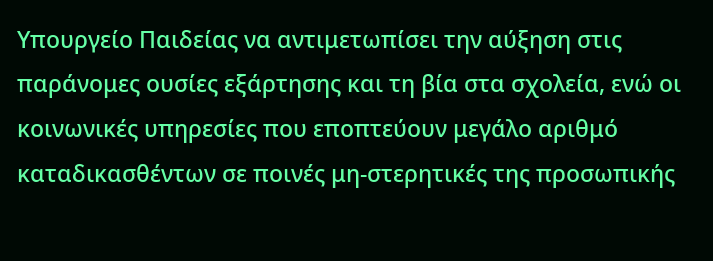Υπουργείο Παιδείας να αντιμετωπίσει την αύξηση στις παράνομες ουσίες εξάρτησης και τη βία στα σχολεία, ενώ οι κοινωνικές υπηρεσίες που εποπτεύουν μεγάλο αριθμό καταδικασθέντων σε ποινές μη-στερητικές της προσωπικής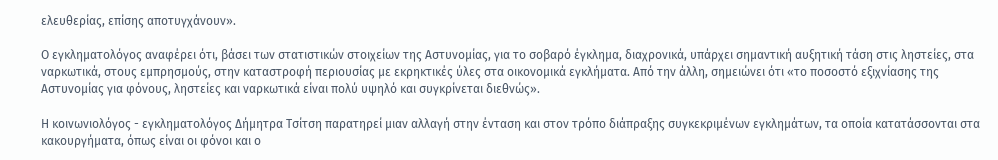ελευθερίας, επίσης αποτυγχάνουν».

Ο εγκληματολόγος αναφέρει ότι, βάσει των στατιστικών στοιχείων της Αστυνομίας, για το σοβαρό έγκλημα, διαχρονικά, υπάρχει σημαντική αυξητική τάση στις ληστείες, στα ναρκωτικά, στους εμπρησμούς, στην καταστροφή περιουσίας με εκρηκτικές ύλες στα οικονομικά εγκλήματα. Από την άλλη, σημειώνει ότι «το ποσοστό εξιχνίασης της Αστυνομίας για φόνους, ληστείες και ναρκωτικά είναι πολύ υψηλό και συγκρίνεται διεθνώς».

Η κοινωνιολόγος - εγκληματολόγος Δήμητρα Τσίτση παρατηρεί μιαν αλλαγή στην ένταση και στον τρόπο διάπραξης συγκεκριμένων εγκλημάτων, τα οποία κατατάσσονται στα κακουργήματα, όπως είναι οι φόνοι και ο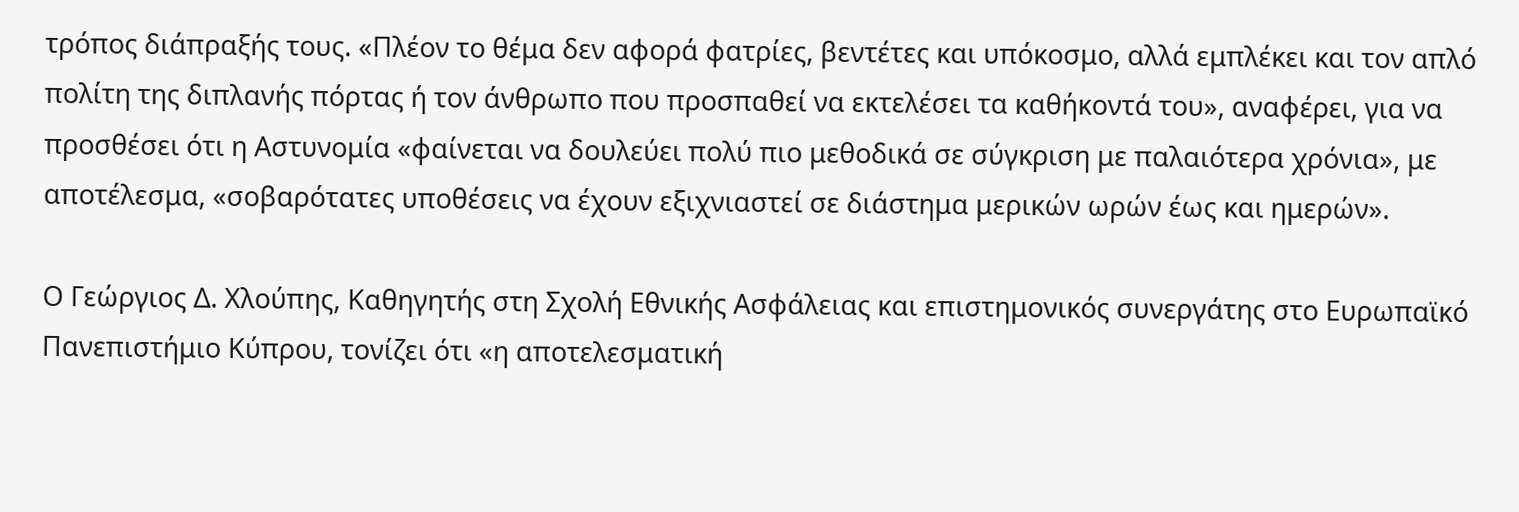τρόπος διάπραξής τους. «Πλέον το θέμα δεν αφορά φατρίες, βεντέτες και υπόκοσμο, αλλά εμπλέκει και τον απλό πολίτη της διπλανής πόρτας ή τον άνθρωπο που προσπαθεί να εκτελέσει τα καθήκοντά του», αναφέρει, για να προσθέσει ότι η Αστυνομία «φαίνεται να δουλεύει πολύ πιο μεθοδικά σε σύγκριση με παλαιότερα χρόνια», με αποτέλεσμα, «σοβαρότατες υποθέσεις να έχουν εξιχνιαστεί σε διάστημα μερικών ωρών έως και ημερών».

Ο Γεώργιος Δ. Χλούπης, Καθηγητής στη Σχολή Εθνικής Ασφάλειας και επιστημονικός συνεργάτης στο Ευρωπαϊκό Πανεπιστήμιο Κύπρου, τονίζει ότι «η αποτελεσματική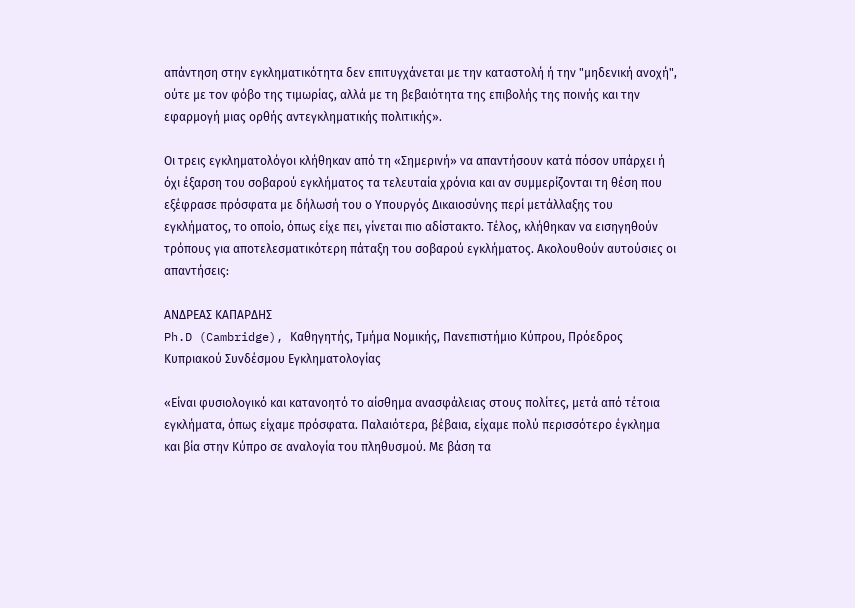απάντηση στην εγκληματικότητα δεν επιτυγχάνεται με την καταστολή ή την "μηδενική ανοχή", ούτε με τον φόβο της τιμωρίας, αλλά με τη βεβαιότητα της επιβολής της ποινής και την εφαρμογή μιας ορθής αντεγκληματικής πολιτικής».

Οι τρεις εγκληματολόγοι κλήθηκαν από τη «Σημερινή» να απαντήσουν κατά πόσον υπάρχει ή όχι έξαρση του σοβαρού εγκλήματος τα τελευταία χρόνια και αν συμμερίζονται τη θέση που εξέφρασε πρόσφατα με δήλωσή του ο Υπουργός Δικαιοσύνης περί μετάλλαξης του εγκλήματος, το οποίο, όπως είχε πει, γίνεται πιο αδίστακτο. Τέλος, κλήθηκαν να εισηγηθούν τρόπους για αποτελεσματικότερη πάταξη του σοβαρού εγκλήματος. Ακολουθούν αυτούσιες οι απαντήσεις:

ΑΝΔΡΕΑΣ ΚΑΠΑΡΔΗΣ
Ph.D (Cambridge), Καθηγητής, Τμήμα Νομικής, Πανεπιστήμιο Κύπρου, Πρόεδρος Κυπριακού Συνδέσμου Εγκληματολογίας

«Είναι φυσιολογικό και κατανοητό το αίσθημα ανασφάλειας στους πολίτες, μετά από τέτοια εγκλήματα, όπως είχαμε πρόσφατα. Παλαιότερα, βέβαια, είχαμε πολύ περισσότερο έγκλημα και βία στην Κύπρο σε αναλογία του πληθυσμού. Με βάση τα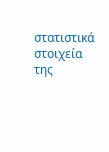στατιστικά στοιχεία της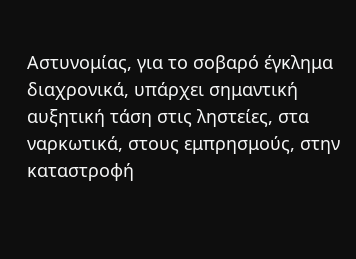Αστυνομίας, για το σοβαρό έγκλημα διαχρονικά, υπάρχει σημαντική αυξητική τάση στις ληστείες, στα ναρκωτικά, στους εμπρησμούς, στην καταστροφή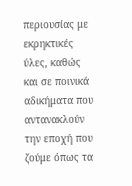περιουσίας με εκρηκτικές ύλες, καθώς και σε ποινικά αδικήματα που αντανακλούν την εποχή που ζούμε όπως τα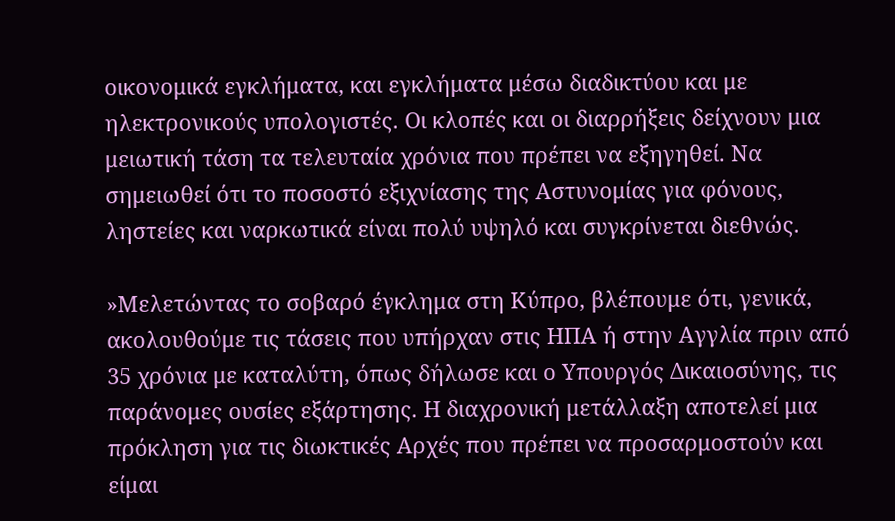οικονομικά εγκλήματα, και εγκλήματα μέσω διαδικτύου και με ηλεκτρονικούς υπολογιστές. Οι κλοπές και οι διαρρήξεις δείχνουν μια μειωτική τάση τα τελευταία χρόνια που πρέπει να εξηγηθεί. Να σημειωθεί ότι το ποσοστό εξιχνίασης της Αστυνομίας για φόνους, ληστείες και ναρκωτικά είναι πολύ υψηλό και συγκρίνεται διεθνώς.

»Μελετώντας το σοβαρό έγκλημα στη Κύπρο, βλέπουμε ότι, γενικά, ακολουθούμε τις τάσεις που υπήρχαν στις ΗΠΑ ή στην Αγγλία πριν από 35 χρόνια με καταλύτη, όπως δήλωσε και ο Υπουργός Δικαιοσύνης, τις παράνομες ουσίες εξάρτησης. Η διαχρονική μετάλλαξη αποτελεί μια πρόκληση για τις διωκτικές Αρχές που πρέπει να προσαρμοστούν και είμαι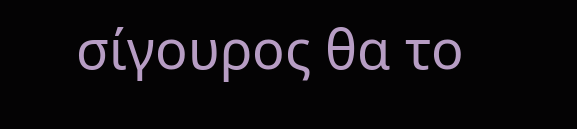σίγουρος θα το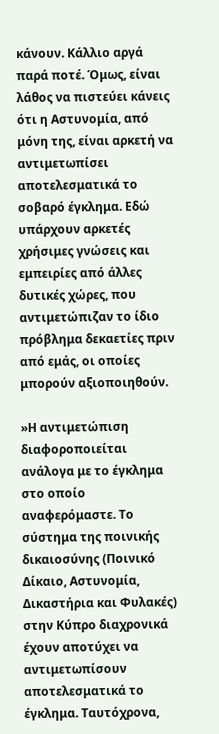κάνουν. Κάλλιο αργά παρά ποτέ. Όμως, είναι λάθος να πιστεύει κάνεις ότι η Αστυνομία, από μόνη της, είναι αρκετή να αντιμετωπίσει αποτελεσματικά το σοβαρό έγκλημα. Εδώ υπάρχουν αρκετές χρήσιμες γνώσεις και εμπειρίες από άλλες δυτικές χώρες, που αντιμετώπιζαν το ίδιο πρόβλημα δεκαετίες πριν από εμάς, οι οποίες μπορούν αξιοποιηθούν.

»Η αντιμετώπιση διαφοροποιείται ανάλογα με το έγκλημα στο οποίο αναφερόμαστε. Το σύστημα της ποινικής δικαιοσύνης (Ποινικό Δίκαιο, Αστυνομία, Δικαστήρια και Φυλακές) στην Κύπρο διαχρονικά έχουν αποτύχει να αντιμετωπίσουν αποτελεσματικά το έγκλημα. Ταυτόχρονα,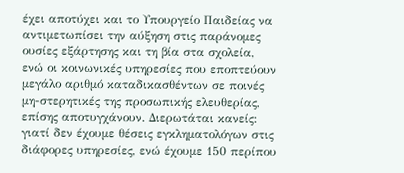έχει αποτύχει και το Υπουργείο Παιδείας να αντιμετωπίσει την αύξηση στις παράνομες ουσίες εξάρτησης και τη βία στα σχολεία, ενώ οι κοινωνικές υπηρεσίες που εποπτεύουν μεγάλο αριθμό καταδικασθέντων σε ποινές μη-στερητικές της προσωπικής ελευθερίας, επίσης αποτυγχάνουν. Διερωτάται κανείς: γιατί δεν έχουμε θέσεις εγκληματολόγων στις διάφορες υπηρεσίες, ενώ έχουμε 150 περίπου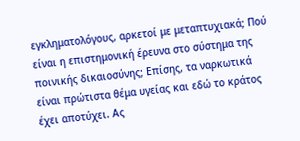εγκληματολόγους, αρκετοί με μεταπτυχιακά; Πού είναι η επιστημονική έρευνα στο σύστημα της ποινικής δικαιοσύνης; Επίσης, τα ναρκωτικά είναι πρώτιστα θέμα υγείας και εδώ το κράτος έχει αποτύχει. Ας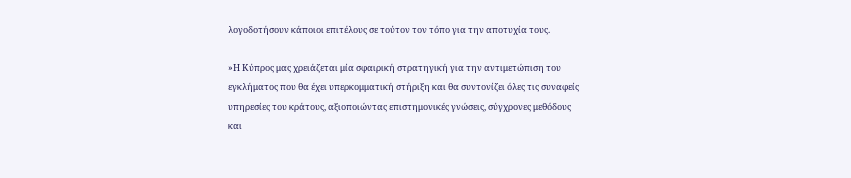λογοδοτήσουν κάποιοι επιτέλους σε τούτον τον τόπο για την αποτυχία τους.

»Η Κύπρος μας χρειάζεται μία σφαιρική στρατηγική για την αντιμετώπιση του εγκλήματος που θα έχει υπερκομματική στήριξη και θα συντονίζει όλες τις συναφείς υπηρεσίες του κράτους, αξιοποιώντας επιστημονικές γνώσεις, σύγχρονες μεθόδους και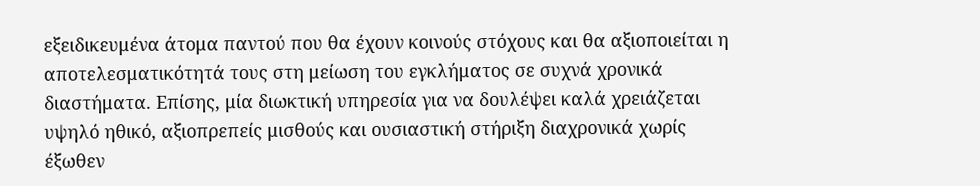εξειδικευμένα άτομα παντού που θα έχουν κοινούς στόχους και θα αξιοποιείται η αποτελεσματικότητά τους στη μείωση του εγκλήματος σε συχνά χρονικά διαστήματα. Επίσης, μία διωκτική υπηρεσία για να δουλέψει καλά χρειάζεται υψηλό ηθικό, αξιοπρεπείς μισθούς και ουσιαστική στήριξη διαχρονικά χωρίς έξωθεν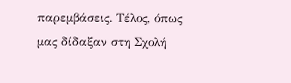παρεμβάσεις. Τέλος, όπως μας δίδαξαν στη Σχολή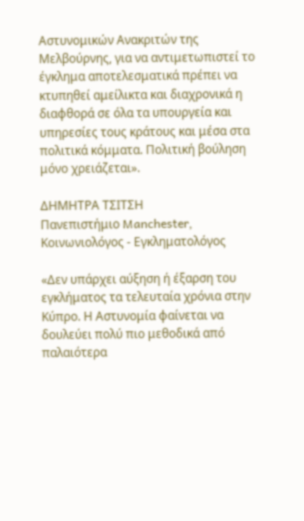Αστυνομικών Ανακριτών της Μελβούρνης, για να αντιμετωπιστεί το έγκλημα αποτελεσματικά πρέπει να κτυπηθεί αμείλικτα και διαχρονικά η διαφθορά σε όλα τα υπουργεία και υπηρεσίες τους κράτους και μέσα στα πολιτικά κόμματα. Πολιτική βούληση μόνο χρειάζεται».

ΔΗΜΗΤΡΑ ΤΣΙΤΣΗ
Πανεπιστήμιο Manchester, Κοινωνιολόγος - Εγκληματολόγος

«Δεν υπάρχει αύξηση ή έξαρση του εγκλήματος τα τελευταία χρόνια στην Κύπρο. Η Αστυνομία φαίνεται να δουλεύει πολύ πιο μεθοδικά από παλαιότερα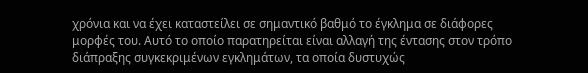χρόνια και να έχει καταστείλει σε σημαντικό βαθμό το έγκλημα σε διάφορες μορφές του. Αυτό το οποίο παρατηρείται είναι αλλαγή της έντασης στον τρόπο διάπραξης συγκεκριμένων εγκλημάτων, τα οποία δυστυχώς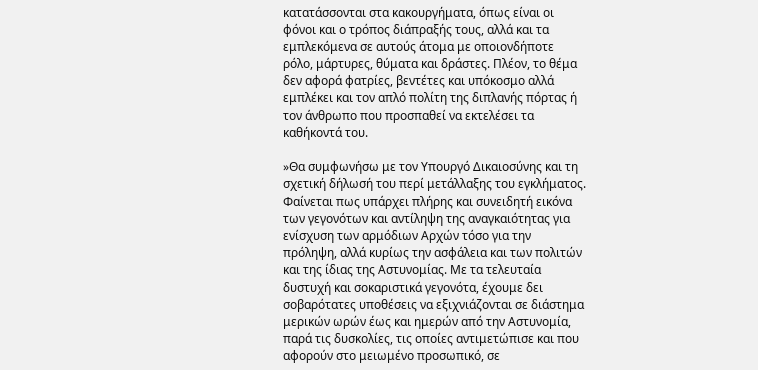κατατάσσονται στα κακουργήματα, όπως είναι οι φόνοι και ο τρόπος διάπραξής τους, αλλά και τα εμπλεκόμενα σε αυτούς άτομα με οποιονδήποτε ρόλο, μάρτυρες, θύματα και δράστες. Πλέον, το θέμα δεν αφορά φατρίες, βεντέτες και υπόκοσμο αλλά εμπλέκει και τον απλό πολίτη της διπλανής πόρτας ή τον άνθρωπο που προσπαθεί να εκτελέσει τα καθήκοντά του.

»Θα συμφωνήσω με τον Υπουργό Δικαιοσύνης και τη σχετική δήλωσή του περί μετάλλαξης του εγκλήματος. Φαίνεται πως υπάρχει πλήρης και συνειδητή εικόνα των γεγονότων και αντίληψη της αναγκαιότητας για ενίσχυση των αρμόδιων Αρχών τόσο για την πρόληψη, αλλά κυρίως την ασφάλεια και των πολιτών και της ίδιας της Αστυνομίας. Με τα τελευταία δυστυχή και σοκαριστικά γεγονότα, έχουμε δει σοβαρότατες υποθέσεις να εξιχνιάζονται σε διάστημα μερικών ωρών έως και ημερών από την Αστυνομία, παρά τις δυσκολίες, τις οποίες αντιμετώπισε και που αφορούν στο μειωμένο προσωπικό, σε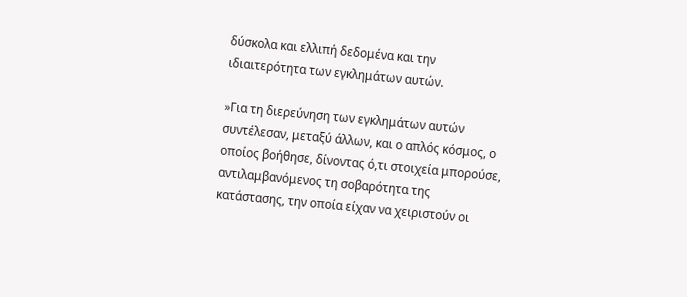δύσκολα και ελλιπή δεδομένα και την ιδιαιτερότητα των εγκλημάτων αυτών.

»Για τη διερεύνηση των εγκλημάτων αυτών συντέλεσαν, μεταξύ άλλων, και ο απλός κόσμος, ο οποίος βοήθησε, δίνοντας ό,τι στοιχεία μπορούσε, αντιλαμβανόμενος τη σοβαρότητα της κατάστασης, την οποία είχαν να χειριστούν οι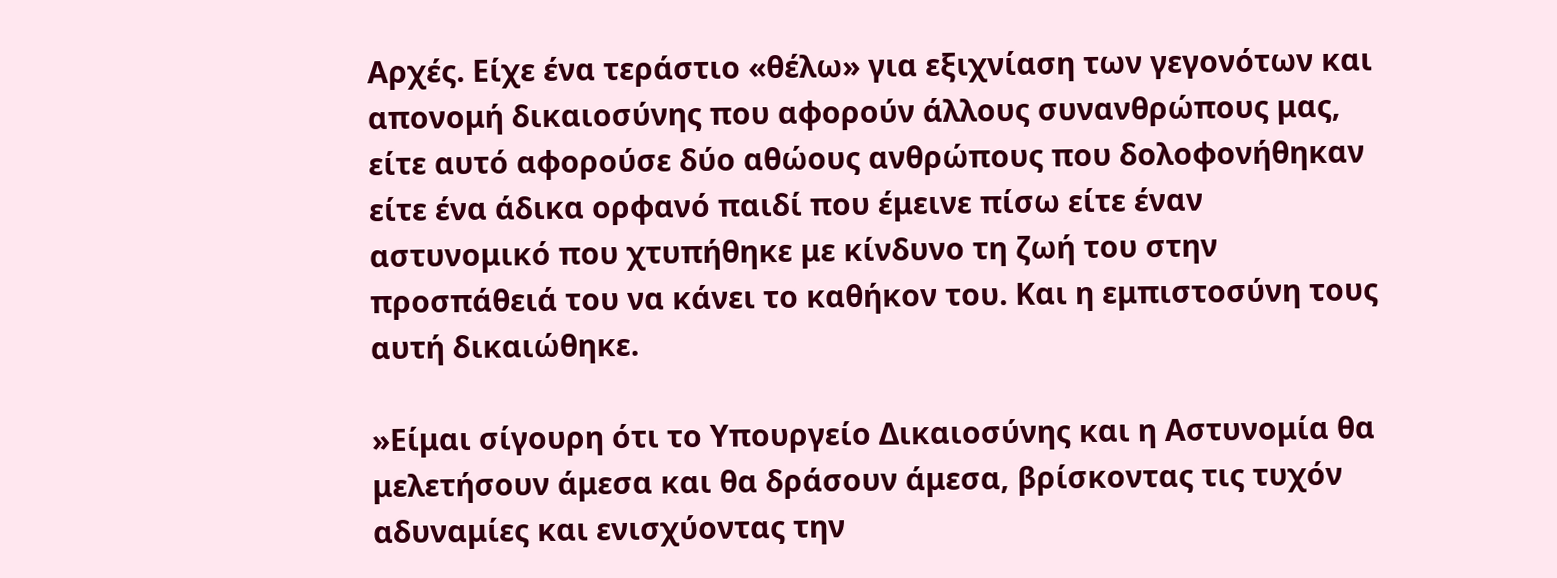Αρχές. Είχε ένα τεράστιο «θέλω» για εξιχνίαση των γεγονότων και απονομή δικαιοσύνης που αφορούν άλλους συνανθρώπους μας, είτε αυτό αφορούσε δύο αθώους ανθρώπους που δολοφονήθηκαν είτε ένα άδικα ορφανό παιδί που έμεινε πίσω είτε έναν αστυνομικό που χτυπήθηκε με κίνδυνο τη ζωή του στην προσπάθειά του να κάνει το καθήκον του. Και η εμπιστοσύνη τους αυτή δικαιώθηκε.

»Είμαι σίγουρη ότι το Υπουργείο Δικαιοσύνης και η Αστυνομία θα μελετήσουν άμεσα και θα δράσουν άμεσα, βρίσκοντας τις τυχόν αδυναμίες και ενισχύοντας την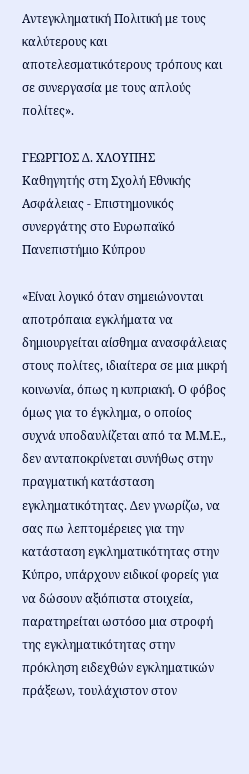Αντεγκληματική Πολιτική με τους καλύτερους και αποτελεσματικότερους τρόπους και σε συνεργασία με τους απλούς πολίτες».

ΓΕΩΡΓΙΟΣ Δ. ΧΛΟΥΠΗΣ
Καθηγητής στη Σχολή Εθνικής Ασφάλειας - Επιστημονικός συνεργάτης στο Ευρωπαϊκό Πανεπιστήμιο Κύπρου

«Είναι λογικό όταν σημειώνονται αποτρόπαια εγκλήματα να δημιουργείται αίσθημα ανασφάλειας στους πολίτες, ιδιαίτερα σε μια μικρή κοινωνία, όπως η κυπριακή. Ο φόβος όμως για το έγκλημα, ο οποίος συχνά υποδαυλίζεται από τα Μ.Μ.Ε., δεν ανταποκρίνεται συνήθως στην πραγματική κατάσταση εγκληματικότητας. Δεν γνωρίζω, να σας πω λεπτομέρειες για την κατάσταση εγκληματικότητας στην Κύπρο, υπάρχουν ειδικοί φορείς για να δώσουν αξιόπιστα στοιχεία, παρατηρείται ωστόσο μια στροφή της εγκληματικότητας στην πρόκληση ειδεχθών εγκληματικών πράξεων, τουλάχιστον στον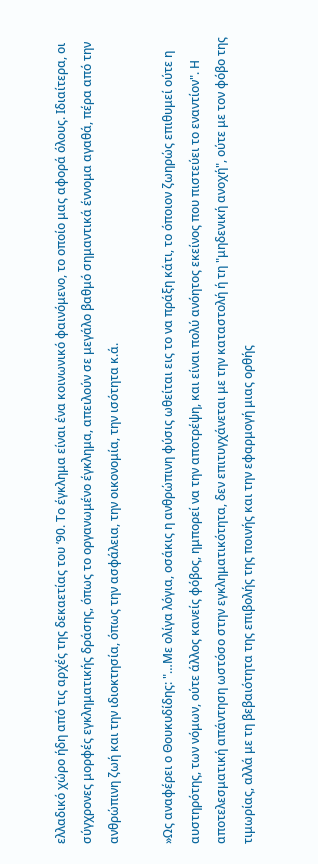ελλαδικό χώρο ήδη από τις αρχές της δεκαετίας του ’90. Το έγκλημα είναι ένα κοινωνικό φαινόμενο, το οποίο μας αφορά όλους. Ιδιαίτερα, οι σύγχρονες μορφές εγκληματικής δράσης, όπως το οργανωμένο έγκλημα, απειλούν σε μεγάλο βαθμό σημαντικά έννομα αγαθά, πέρα από την ανθρώπινη ζωή και την ιδιοκτησία, όπως την ασφάλεια, την οικονομία, την ισότητα κ.ά.

»Ως αναφέρει ο Θουκυδίδης: "…Με ολίγα λόγια, οσάκις η ανθρώπινη φύσις ωθείται εις το να πράξη κάτι, το όποιον ζωηρώς επιθυμεί ούτε η αυστηρότης, των νόμων, ούτε άλλος κανείς φόβος, ημπορεί να την αποτρέψη, και είναι πολύ ανόητος εκείνος που πιστεύει το εναντίον". Η αποτελεσματική απάντηση ωστόσο στην εγκληματικότητα, δεν επιτυγχάνεται με την καταστολή ή τη "μηδενική ανοχή", ούτε με τον φόβο της τιμωρίας, αλλά με τη βεβαιότητα της επιβολής της ποινής και την εφαρμογή μιας ορθής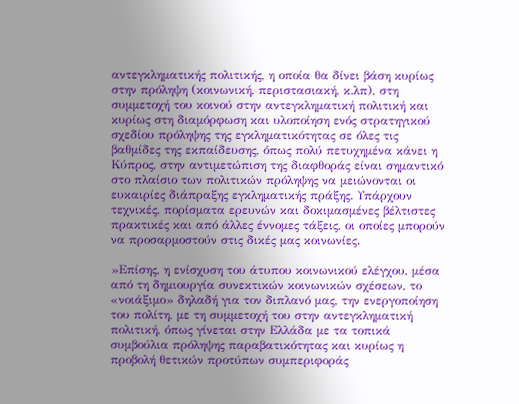αντεγκληματικής πολιτικής, η οποία θα δίνει βάση κυρίως στην πρόληψη (κοινωνική, περιστασιακή, κ.λπ), στη συμμετοχή του κοινού στην αντεγκληματική πολιτική και κυρίως στη διαμόρφωση και υλοποίηση ενός στρατηγικού σχεδίου πρόληψης της εγκληματικότητας σε όλες τις βαθμίδες της εκπαίδευσης, όπως πολύ πετυχημένα κάνει η Κύπρος, στην αντιμετώπιση της διαφθοράς είναι σημαντικό στο πλαίσιο των πολιτικών πρόληψης να μειώνονται οι ευκαιρίες διάπραξης εγκληματικής πράξης. Υπάρχουν τεχνικές, πορίσματα ερευνών και δοκιμασμένες βέλτιστες πρακτικές και από άλλες έννομες τάξεις, οι οποίες μπορούν να προσαρμοστούν στις δικές μας κοινωνίες.

»Επίσης, η ενίσχυση του άτυπου κοινωνικού ελέγχου, μέσα από τη δημιουργία συνεκτικών κοινωνικών σχέσεων, το «νοιάξιμο» δηλαδή για τον διπλανό μας, την ενεργοποίηση του πολίτη, με τη συμμετοχή του στην αντεγκληματική πολιτική, όπως γίνεται στην Ελλάδα με τα τοπικά συμβούλια πρόληψης παραβατικότητας και κυρίως η προβολή θετικών προτύπων συμπεριφοράς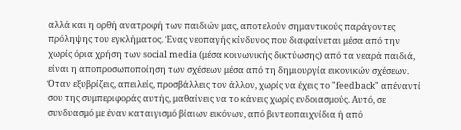αλλά και η ορθή ανατροφή των παιδιών μας, αποτελούν σημαντικούς παράγοντες πρόληψης του εγκλήματος. Ένας νεοπαγής κίνδυνος που διαφαίνεται μέσα από την χωρίς όρια χρήση των social media (μέσα κοινωνικής δικτύωσης) από τα νεαρά παιδιά, είναι η αποπροσωποποίηση των σχέσεων μέσα από τη δημιουργία εικονικών σχέσεων. Όταν εξυβρίζεις, απειλείς, προσβάλλεις τον άλλον, χωρίς να έχεις το "feedback" απέναντί σου της συμπεριφοράς αυτής, μαθαίνεις να το κάνεις χωρίς ενδοιασμούς. Αυτό, σε συνδυασμό με έναν καταιγισμό βίαιων εικόνων, από βιντεοπαιχνίδια ή από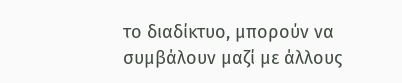το διαδίκτυο, μπορούν να συμβάλουν μαζί με άλλους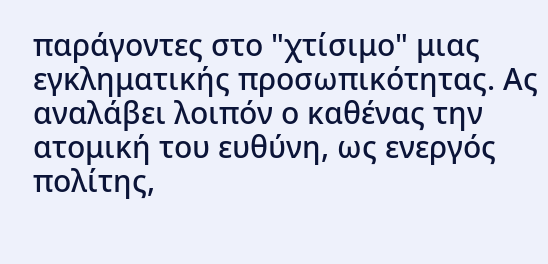παράγοντες στο "χτίσιμο" μιας εγκληματικής προσωπικότητας. Ας αναλάβει λοιπόν ο καθένας την ατομική του ευθύνη, ως ενεργός πολίτης,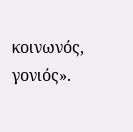κοινωνός, γονιός».